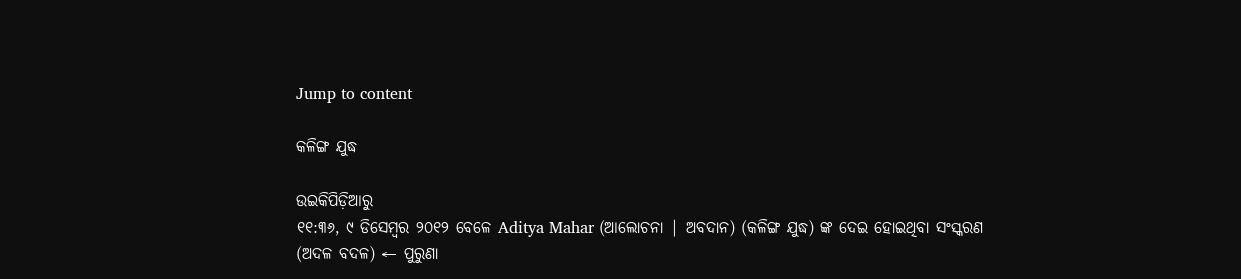Jump to content

କଳିଙ୍ଗ ଯୁଦ୍ଧ

ଉଇକିପିଡ଼ିଆ‌ରୁ
୧୧:୩୬, ୯ ଡିସେମ୍ବର ୨୦୧୨ ବେଳେ Aditya Mahar (ଆଲୋଚନା | ଅବଦାନ) (କଳିଙ୍ଗ ଯୁଦ୍ଧ) ଙ୍କ ଦେଇ ହୋଇଥିବା ସଂସ୍କରଣ
(ଅଦଳ ବଦଳ) ← ପୁରୁଣା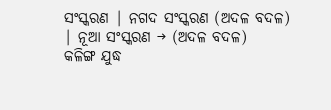ସଂସ୍କରଣ | ନଗଦ ସଂସ୍କରଣ (ଅଦଳ ବଦଳ) | ନୂଆ ସଂସ୍କରଣ → (ଅଦଳ ବଦଳ)
କଳିଙ୍ଗ ଯୁଦ୍ଧ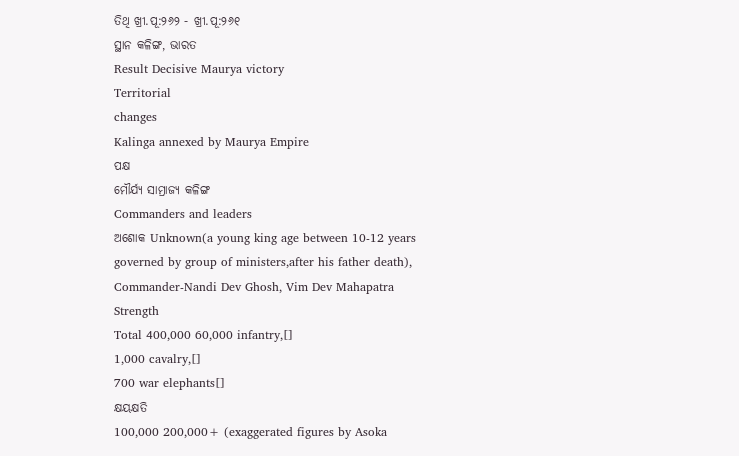ତିଥି ଖ୍ରୀ.ପୂ:୨୬୨ - ଖ୍ରୀ.ପୂ:୨୬୧
ସ୍ଥାନ କଳିଙ୍ଗ, ଭାରତ
Result Decisive Maurya victory
Territorial
changes
Kalinga annexed by Maurya Empire
ପକ୍ଷ
ମୌର୍ଯ୍ୟ ସାମ୍ରାଜ୍ୟ କଳିଙ୍ଗ
Commanders and leaders
ଅଶୋକ Unknown(a young king age between 10-12 years governed by group of ministers,after his father death), Commander-Nandi Dev Ghosh, Vim Dev Mahapatra
Strength
Total 400,000 60,000 infantry,[]
1,000 cavalry,[]
700 war elephants[]
କ୍ଷୟକ୍ଷତି
100,000 200,000+ (exaggerated figures by Asoka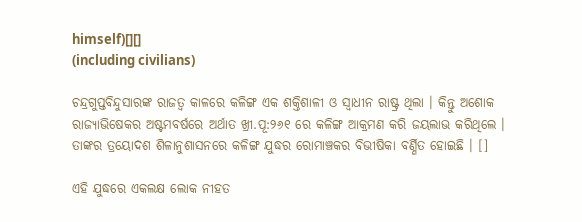himself)[][]
(including civilians)

ଚନ୍ଦ୍ରଗୁପ୍ତବିନ୍ଦୁସାରଙ୍କ ରାଜତ୍ଵ କାଳରେ କଳିଙ୍ଗ ଏକ ଶକ୍ତିଶାଳୀ ଓ ସ୍ଵାଧୀନ ରାଷ୍ଟ୍ର ଥିଲା । କିନ୍ତୁ ଅଶୋକ ରାଜ୍ୟାଭିଷେକର ଅଷ୍ଟମବର୍ଷରେ ଅର୍ଥାତ ଖ୍ରୀ.ପୂ:୨୬୧ ରେ କଳିଙ୍ଗ ଆକ୍ରମଣ କରି ଜୟଲାଭ କରିଥିଲେ । ତାଙ୍କର ତ୍ରୟୋଦଶ ଶିଳାନୁଶାସନରେ କଳିଙ୍ଗ ଯୁଦ୍ଧର ରୋମାଞ୍ଚକର ବିଭୀଷିକା ବର୍ଣ୍ଣିତ ହୋଇଛି । []

ଏହି ଯୁଦ୍ଧରେ ଏକଲକ୍ଷ ଲୋକ ନୀହତ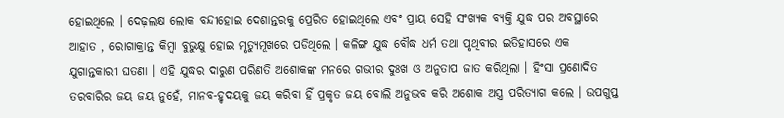ହୋଇଥିଲେ । ଦେଢ଼ଲକ୍ଷ ଲୋକ ବନ୍ଦୀହୋଇ ଦେଶାନ୍ତରକୁ ପ୍ରେରିତ ହୋଇଥିଲେ ଏବଂ ପ୍ରାୟ ସେହି ସଂଖ୍ୟକ ବ୍ୟକ୍ତି ଯୁଦ୍ଧ ପର ଅବସ୍ଥାରେ ଆହାତ , ରୋଗାକ୍ରାନ୍ତ କିମ୍ବା ବୁଭୁକ୍ଷୁ ହୋଇ ମୃତ୍ୟୁମୂଖରେ ପଡିଥିଲେ । କଳିଙ୍ଗ ଯୁଦ୍ଧ ବୌଦ୍ଧ ଧର୍ମ ତଥା ପୃଥିବୀର ଇତିହାସରେ ଏକ ଯୁଗାନ୍ତକାରୀ ଘତଣା । ଏହି ଯୁଦ୍ଧର ଦାରୁଣ ପରିଣତି ଅଶୋକଙ୍କ ମନରେ ଗଭୀର ଦୁଃଖ ଓ ଅନୁତାପ ଜାତ କରିଥିଲା । ହିଂସା ପ୍ରଣୋଦିତ ତରବାରିର ଜୟ ଜୟ ନୁହେଁ, ମାନବ-ହୃଦୟକୁ ଜୟ କରିବା ହିଁ ପ୍ରକୃତ ଜୟ ବୋଲି ଅନୁଭବ କରି ଅଶୋକ ଅସ୍ତ୍ର ପରିତ୍ୟାଗ କଲେ । ଉପଗୁପ୍ତ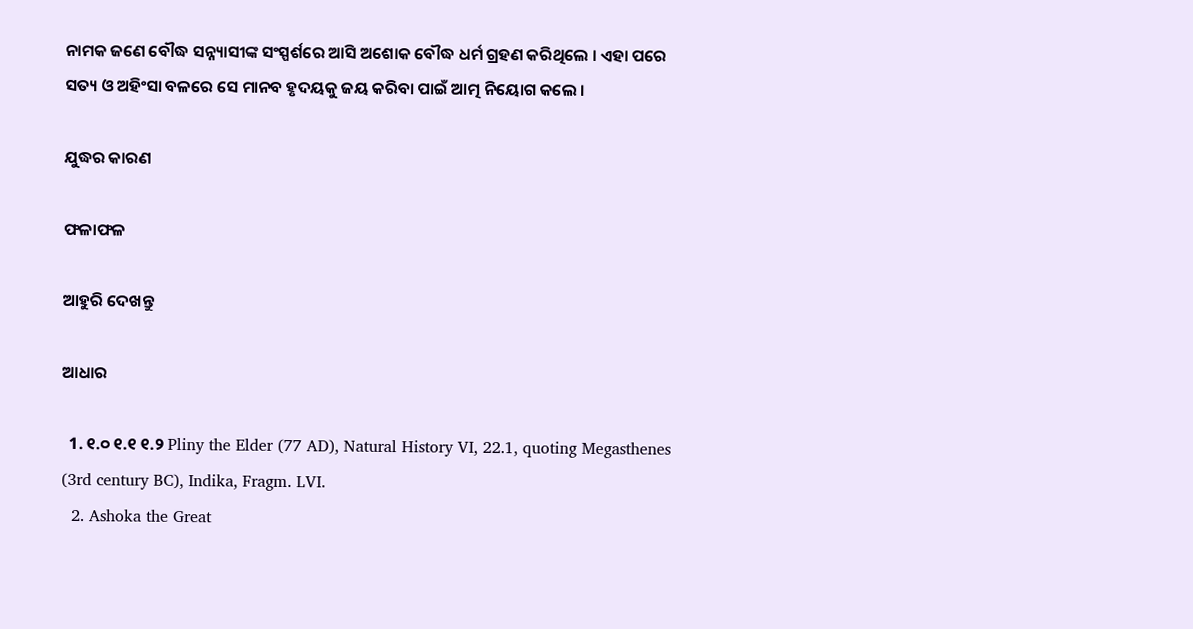ନାମକ ଜଣେ ବୌଦ୍ଧ ସନ୍ନ୍ୟାସୀଙ୍କ ସଂସ୍ପର୍ଶରେ ଆସି ଅଶୋକ ବୌଦ୍ଧ ଧର୍ମ ଗ୍ରହଣ କରିଥିଲେ । ଏହା ପରେ ସତ୍ୟ ଓ ଅହିଂସା ବଳରେ ସେ ମାନବ ହୃଦୟକୁ ଜୟ କରିବା ପାଇଁ ଆତ୍ମ ନିୟୋଗ କଲେ ।

ଯୁଦ୍ଧର କାରଣ

ଫଳାଫଳ

ଆହୁରି ଦେଖନ୍ତୁ

ଆଧାର

  1. ୧.୦ ୧.୧ ୧.୨ Pliny the Elder (77 AD), Natural History VI, 22.1, quoting Megasthenes (3rd century BC), Indika, Fragm. LVI.
  2. Ashoka the Great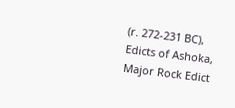(r. 272-231 BC), Edicts of Ashoka, Major Rock Edict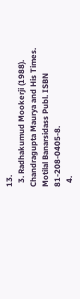13.
  3. Radhakumud Mookerji (1988). Chandragupta Maurya and His Times. Motilal Banarsidass Publ. ISBN 81-208-0405-8.
  4.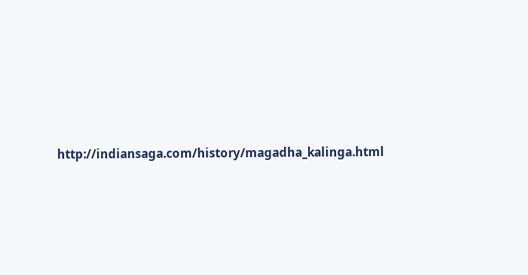http://indiansaga.com/history/magadha_kalinga.html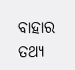ବାହାର ତଥ୍ୟ